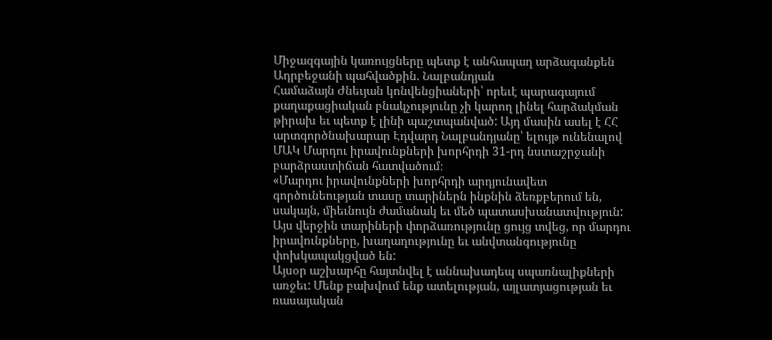Միջազգային կառույցները պետք է անհապաղ արձագանքեն Ադրբեջանի պահվածքին. Նալբանդյան
Համաձայն Ժնեւյան կոնվենցիաների՝ որեւէ պարագայում քաղաքացիական բնակչությունը չի կարող լինել հարձակման թիրախ եւ պետք է լինի պաշտպանված: Այդ մասին ասել է ՀՀ արտգործնախարար Էդվարդ Նալբանդյանը՝ ելույթ ունենալով ՄԱԿ Մարդու իրավունքների խորհրդի 31-րդ նստաշրջանի բարձրաստիճան հատվածում։
«Մարդու իրավունքների խորհրդի արդյունավետ գործունեության տասը տարիներն ինքնին ձեռքբերում են, սակայն, միեւնույն ժամանակ եւ մեծ պատասխանատվություն: Այս վերջին տարիների փորձառությունը ցույց տվեց, որ մարդու իրավունքները, խաղաղությունը եւ անվտանգությունը փոխկապակցված են:
Այսօր աշխարհը հայտնվել է աննախադեպ սպառնալիքների առջեւ: Մենք բախվում ենք ատելության, այլատյացության եւ ռասայական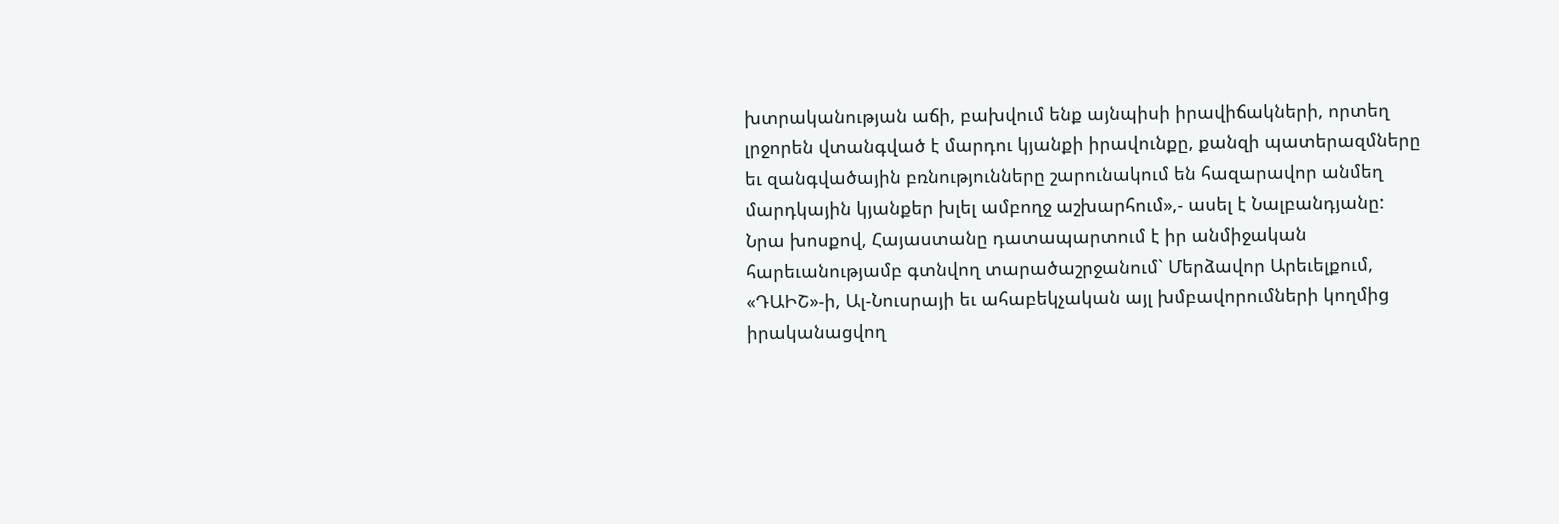խտրականության աճի, բախվում ենք այնպիսի իրավիճակների, որտեղ լրջորեն վտանգված է մարդու կյանքի իրավունքը, քանզի պատերազմները եւ զանգվածային բռնությունները շարունակում են հազարավոր անմեղ մարդկային կյանքեր խլել ամբողջ աշխարհում»,- ասել է Նալբանդյանը:
Նրա խոսքով, Հայաստանը դատապարտում է իր անմիջական հարեւանությամբ գտնվող տարածաշրջանում` Մերձավոր Արեւելքում, «ԴԱԻՇ»-ի, Ալ-Նուսրայի եւ ահաբեկչական այլ խմբավորումների կողմից իրականացվող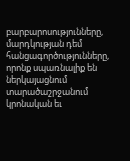բարբարոսությունները, մարդկության դեմ հանցագործությունները, որոնք սպառնալիք են ներկայացնում տարածաշրջանում կրոնական եւ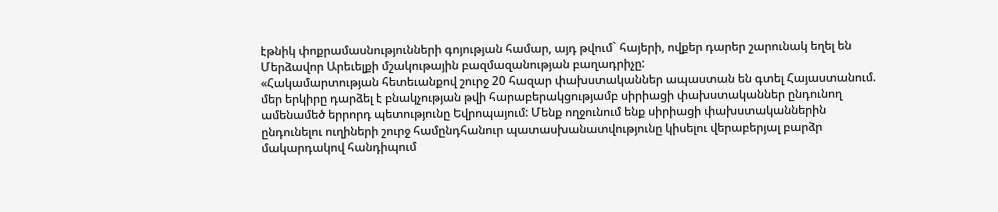էթնիկ փոքրամասնությունների գոյության համար, այդ թվում` հայերի, ովքեր դարեր շարունակ եղել են Մերձավոր Արեւելքի մշակութային բազմազանության բաղադրիչը:
«Հակամարտության հետեւանքով շուրջ 20 հազար փախստականներ ապաստան են գտել Հայաստանում. մեր երկիրը դարձել է բնակչության թվի հարաբերակցությամբ սիրիացի փախստականներ ընդունող ամենամեծ երրորդ պետությունը Եվրոպայում: Մենք ողջունում ենք սիրիացի փախստականներին ընդունելու ուղիների շուրջ համընդհանուր պատասխանատվությունը կիսելու վերաբերյալ բարձր մակարդակով հանդիպում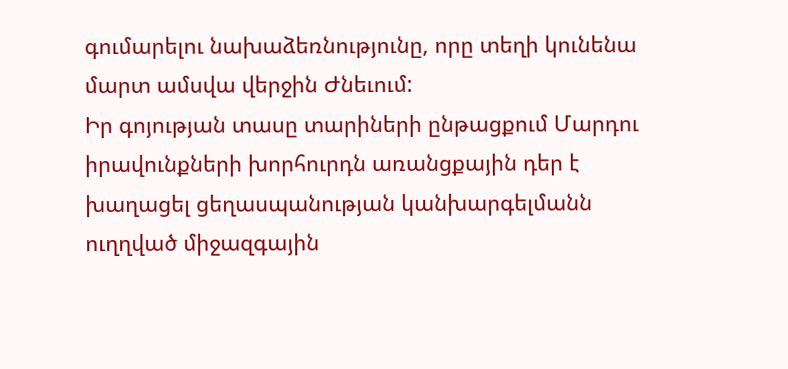գումարելու նախաձեռնությունը, որը տեղի կունենա մարտ ամսվա վերջին Ժնեւում:
Իր գոյության տասը տարիների ընթացքում Մարդու իրավունքների խորհուրդն առանցքային դեր է խաղացել ցեղասպանության կանխարգելմանն ուղղված միջազգային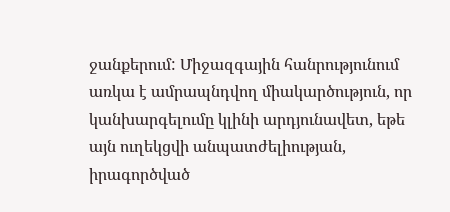ջանքերում: Միջազգային հանրությունում առկա է ամրապնդվող միակարծություն, որ կանխարգելումը կլինի արդյունավետ, եթե այն ուղեկցվի անպատժելիության, իրագործված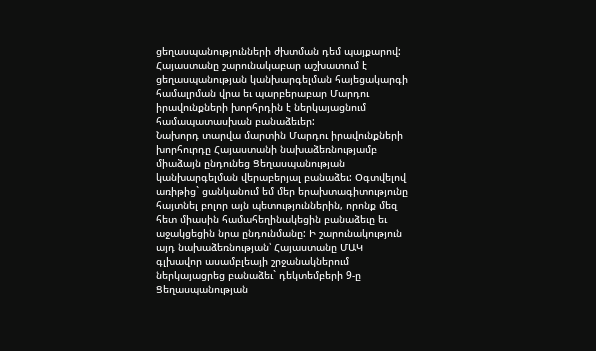ցեղասպանությունների ժխտման դեմ պայքարով:
Հայաստանը շարունակաբար աշխատում է ցեղասպանության կանխարգելման հայեցակարգի համալրման վրա եւ պարբերաբար Մարդու իրավունքների խորհրդին է ներկայացնում համապատասխան բանաձեւեր:
Նախորդ տարվա մարտին Մարդու իրավունքների խորհուրդը Հայաստանի նախաձեռնությամբ միաձայն ընդունեց Ցեղասպանության կանխարգելման վերաբերյալ բանաձեւ: Օգտվելով առիթից` ցանկանում եմ մեր երախտագիտությունը հայտնել բոլոր այն պետություններին, որոնք մեզ հետ միասին համահեղինակեցին բանաձեւը եւ աջակցեցին նրա ընդունմանը: Ի շարունակություն այդ նախաձեռնության՝ Հայաստանը ՄԱԿ գլխավոր ասամբլեայի շրջանակներում ներկայացրեց բանաձեւ` դեկտեմբերի 9-ը Ցեղասպանության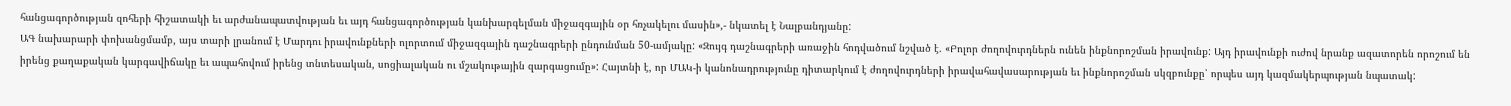հանցագործության զոհերի հիշատակի եւ արժանապատվության եւ այդ հանցագործության կանխարգելման միջազգային օր հռչակելու մասին»,- նկատել է Նալբանդյանը:
ԱԳ նախարարի փոխանցմամբ, այս տարի լրանում է Մարդու իրավունքների ոլորտում միջազգային դաշնագրերի ընդունման 50-ամյակը: «Զույգ դաշնագրերի առաջին հոդվածում նշված է. «Բոլոր ժողովուրդներն ունեն ինքնորոշման իրավունք: Այդ իրավունքի ուժով նրանք ազատորեն որոշում են իրենց քաղաքական կարգավիճակը եւ ապահովում իրենց տնտեսական, սոցիալական ու մշակութային զարգացումը»: Հայտնի է, որ ՄԱԿ-ի կանոնադրությունը դիտարկում է ժողովուրդների իրավահավասարության եւ ինքնորոշման սկզբունքը՝ որպես այդ կազմակերպության նպատակ: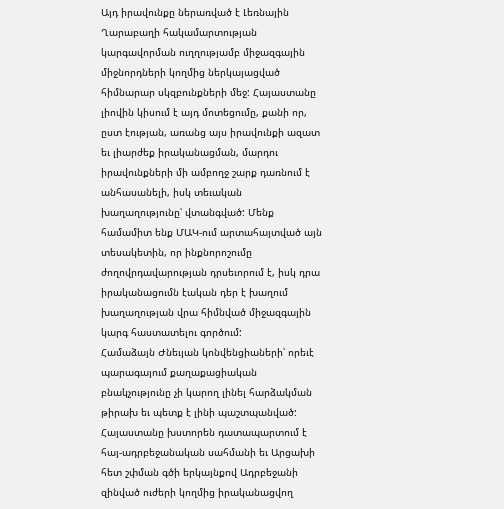Այդ իրավունքը ներառված է Լեռնային Ղարաբաղի հակամարտության կարգավորման ուղղությամբ միջազգային միջնորդների կողմից ներկայացված հիմնարար սկզբունքների մեջ: Հայաստանը լիովին կիսում է այդ մոտեցումը, քանի որ, ըստ էության, առանց այս իրավունքի ազատ եւ լիարժեք իրականացման, մարդու իրավունքների մի ամբողջ շարք դառնում է անհասանելի, իսկ տեւական խաղաղությունը՝ վտանգված: Մենք համամիտ ենք ՄԱԿ-ում արտահայտված այն տեսակետին, որ ինքնորոշումը ժողովրդավարության դրսեւորում է, իսկ դրա իրականացումն էական դեր է խաղում խաղաղության վրա հիմնված միջազգային կարգ հաստատելու գործում:
Համաձայն Ժնեւյան կոնվենցիաների՝ որեւէ պարագայում քաղաքացիական բնակչությունը չի կարող լինել հարձակման թիրախ եւ պետք է լինի պաշտպանված: Հայաստանը խստորեն դատապարտում է հայ-ադրբեջանական սահմանի եւ Արցախի հետ շփման գծի երկայնքով Ադրբեջանի զինված ուժերի կողմից իրականացվող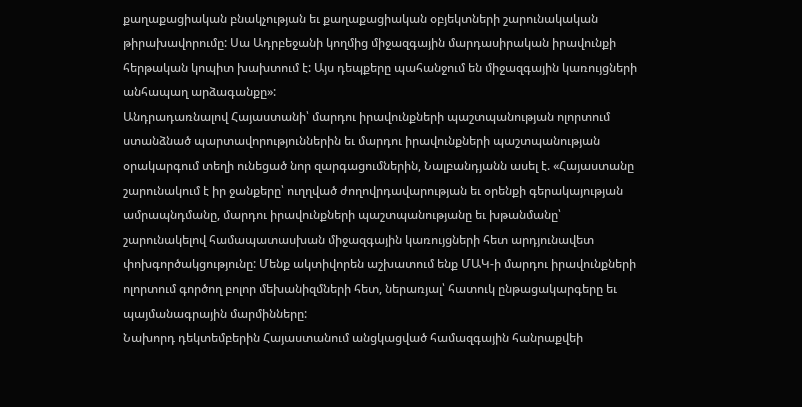քաղաքացիական բնակչության եւ քաղաքացիական օբյեկտների շարունակական թիրախավորումը: Սա Ադրբեջանի կողմից միջազգային մարդասիրական իրավունքի հերթական կոպիտ խախտում է: Այս դեպքերը պահանջում են միջազգային կառույցների անհապաղ արձագանքը»:
Անդրադառնալով Հայաստանի՝ մարդու իրավունքների պաշտպանության ոլորտում ստանձնած պարտավորություններին եւ մարդու իրավունքների պաշտպանության օրակարգում տեղի ունեցած նոր զարգացումներին, Նալբանդյանն ասել է. «Հայաստանը շարունակում է իր ջանքերը՝ ուղղված ժողովրդավարության եւ օրենքի գերակայության ամրապնդմանը, մարդու իրավունքների պաշտպանությանը եւ խթանմանը՝ շարունակելով համապատասխան միջազգային կառույցների հետ արդյունավետ փոխգործակցությունը: Մենք ակտիվորեն աշխատում ենք ՄԱԿ-ի մարդու իրավունքների ոլորտում գործող բոլոր մեխանիզմների հետ, ներառյալ՝ հատուկ ընթացակարգերը եւ պայմանագրային մարմինները:
Նախորդ դեկտեմբերին Հայաստանում անցկացված համազգային հանրաքվեի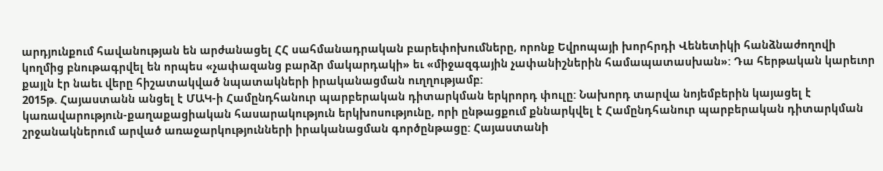արդյունքում հավանության են արժանացել ՀՀ սահմանադրական բարեփոխումները, որոնք Եվրոպայի խորհրդի Վենետիկի հանձնաժողովի կողմից բնութագրվել են որպես «չափազանց բարձր մակարդակի» եւ «միջազգային չափանիշներին համապատասխան»: Դա հերթական կարեւոր քայլն էր նաեւ վերը հիշատակված նպատակների իրականացման ուղղությամբ:
2015թ. Հայաստանն անցել է ՄԱԿ-ի Համընդհանուր պարբերական դիտարկման երկրորդ փուլը: Նախորդ տարվա նոյեմբերին կայացել է կառավարություն-քաղաքացիական հասարակություն երկխոսությունը, որի ընթացքում քննարկվել է Համընդհանուր պարբերական դիտարկման շրջանակներում արված առաջարկությունների իրականացման գործընթացը: Հայաստանի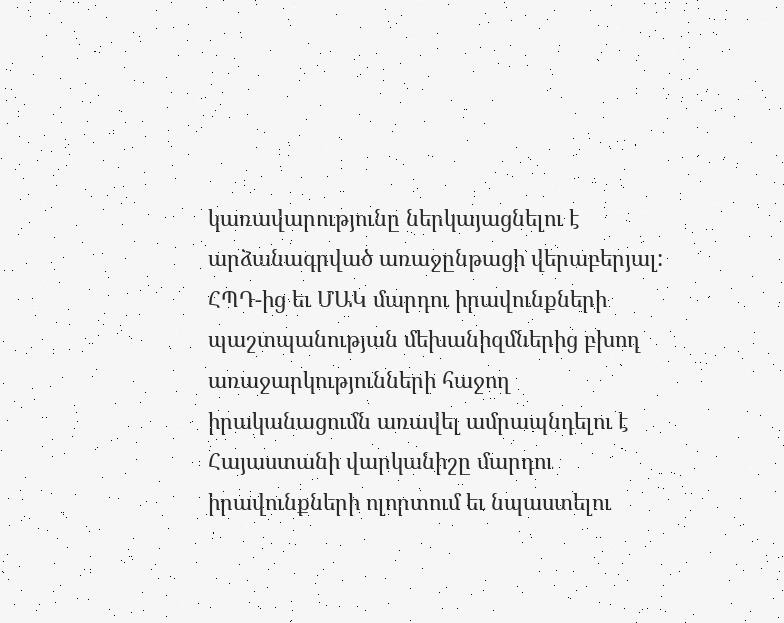կառավարությունը ներկայացնելու է արձանագրված առաջընթացի վերաբերյալ: ՀՊԴ-ից եւ ՄԱԿ մարդու իրավունքների պաշտպանության մեխանիզմներից բխող առաջարկությունների հաջող իրականացումն առավել ամրապնդելու է Հայաստանի վարկանիշը մարդու իրավունքների ոլորտում եւ նպաստելու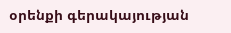օրենքի գերակայության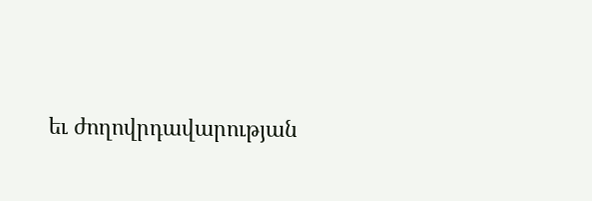եւ ժողովրդավարության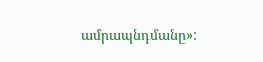ամրապնդմանը»: